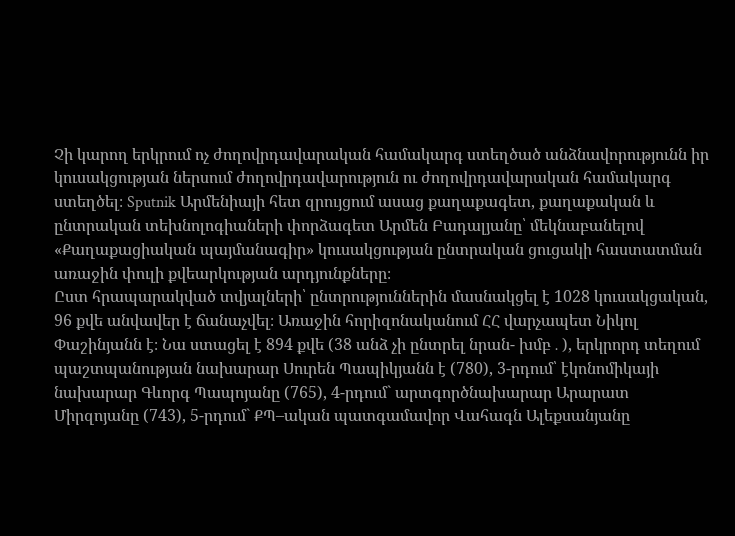Չի կարող երկրում ոչ ժողովրդավարական համակարգ ստեղծած անձնավորությունն իր կուսակցության ներսում ժողովրդավարություն ու ժողովրդավարական համակարգ ստեղծել։ Sputnik Արմենիայի հետ զրույցում ասաց քաղաքագետ, քաղաքական և ընտրական տեխնոլոգիաների փորձագետ Արմեն Բադալյանը՝ մեկնաբանելով «Քաղաքացիական պայմանագիր» կուսակցության ընտրական ցուցակի հաստատման առաջին փուլի քվեարկության արդյունքները։
Ըստ հրապարակված տվյալների՝ ընտրություններին մասնակցել է 1028 կուսակցական, 96 քվե անվավեր է ճանաչվել։ Առաջին հորիզոնականում ՀՀ վարչապետ Նիկոլ Փաշինյանն է։ Նա ստացել է 894 քվե (38 անձ չի ընտրել նրան- խմբ․), երկրորդ տեղում պաշտպանության նախարար Սուրեն Պապիկյանն է (780), 3-րդում՝ էկոնոմիկայի նախարար Գևորգ Պապոյանը (765), 4-րդում` արտգործնախարար Արարատ Միրզոյանը (743), 5-րդում` ՔՊ–ական պատգամավոր Վահագն Ալեքսանյանը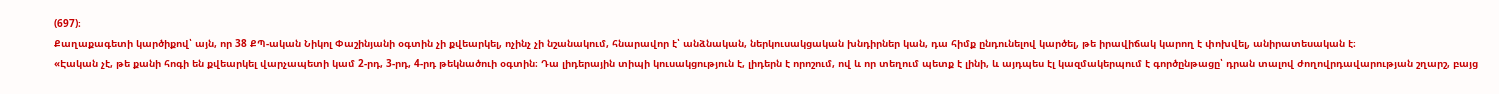(697)։
Քաղաքագետի կարծիքով՝ այն, որ 38 ՔՊ-ական Նիկոլ Փաշինյանի օգտին չի քվեարկել, ոչինչ չի նշանակում, հնարավոր է՝ անձնական, ներկուսակցական խնդիրներ կան, դա հիմք ընդունելով կարծել, թե իրավիճակ կարող է փոխվել, անիրատեսական է։
«Էական չէ, թե քանի հոգի են քվեարկել վարչապետի կամ 2-րդ, 3-րդ, 4-րդ թեկնածուի օգտին։ Դա լիդերային տիպի կուսակցություն է, լիդերն է որոշում, ով և որ տեղում պետք է լինի, և այդպես էլ կազմակերպում է գործընթացը՝ դրան տալով ժողովրդավարության շղարշ, բայց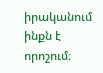իրականում ինքն է որոշում։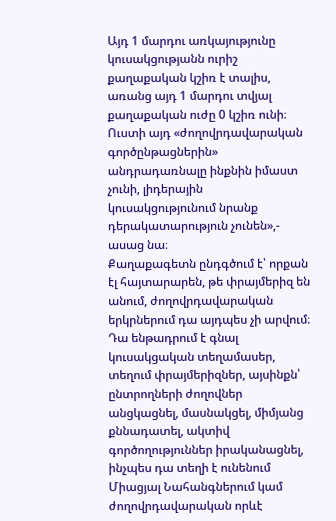Այդ 1 մարդու առկայությունը կուսակցությանն ուրիշ քաղաքական կշիռ է տալիս, առանց այդ 1 մարդու տվյալ քաղաքական ուժը 0 կշիռ ունի։ Ուստի այդ «ժողովրդավարական գործընթացներին» անդրադառնալը ինքնին իմաստ չունի, լիդերային կուսակցությունում նրանք դերակատարություն չունեն»,- ասաց նա։
Քաղաքագետն ընդգծում է՝ որքան էլ հայտարարեն, թե փրայմերիզ են անում, ժողովրդավարական երկրներում դա այդպես չի արվում։ Դա ենթադրում է գնալ կուսակցական տեղամասեր, տեղում փրայմերիզներ, այսինքն՝ ընտրողների ժողովներ անցկացնել, մասնակցել, միմյանց քննադատել, ակտիվ գործողություններ իրականացնել, ինչպես դա տեղի է ունենում Միացյալ Նահանգներում կամ ժողովրդավարական որևէ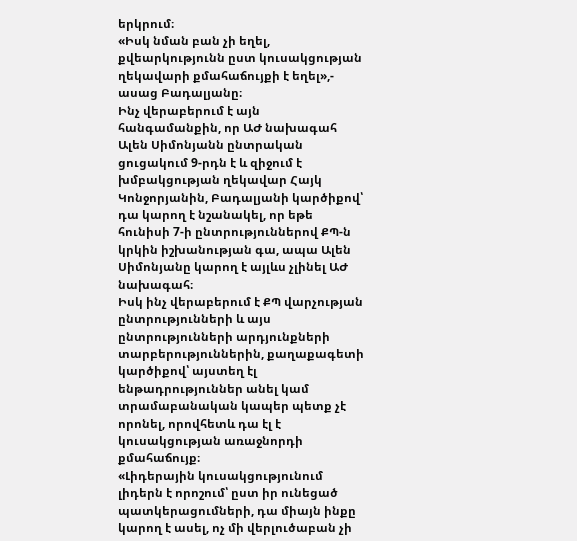երկրում։
«Իսկ նման բան չի եղել, քվեարկությունն ըստ կուսակցության ղեկավարի քմահաճույքի է եղել»,- ասաց Բադալյանը։
Ինչ վերաբերում է այն հանգամանքին, որ ԱԺ նախագահ Ալեն Սիմոնյանն ընտրական ցուցակում 9-րդն է և զիջում է խմբակցության ղեկավար Հայկ Կոնջորյանին, Բադալյանի կարծիքով՝ դա կարող է նշանակել, որ եթե հունիսի 7-ի ընտրություններով ՔՊ-ն կրկին իշխանության գա, ապա Ալեն Սիմոնյանը կարող է այլևս չլինել ԱԺ նախագահ։
Իսկ ինչ վերաբերում է ՔՊ վարչության ընտրությունների և այս ընտրությունների արդյունքների տարբերություններին, քաղաքագետի կարծիքով՝ այստեղ էլ ենթադրություններ անել կամ տրամաբանական կապեր պետք չէ որոնել, որովհետև դա էլ է կուսակցության առաջնորդի քմահաճույք։
«Լիդերային կուսակցությունում լիդերն է որոշում՝ ըստ իր ունեցած պատկերացումների, դա միայն ինքը կարող է ասել, ոչ մի վերլուծաբան չի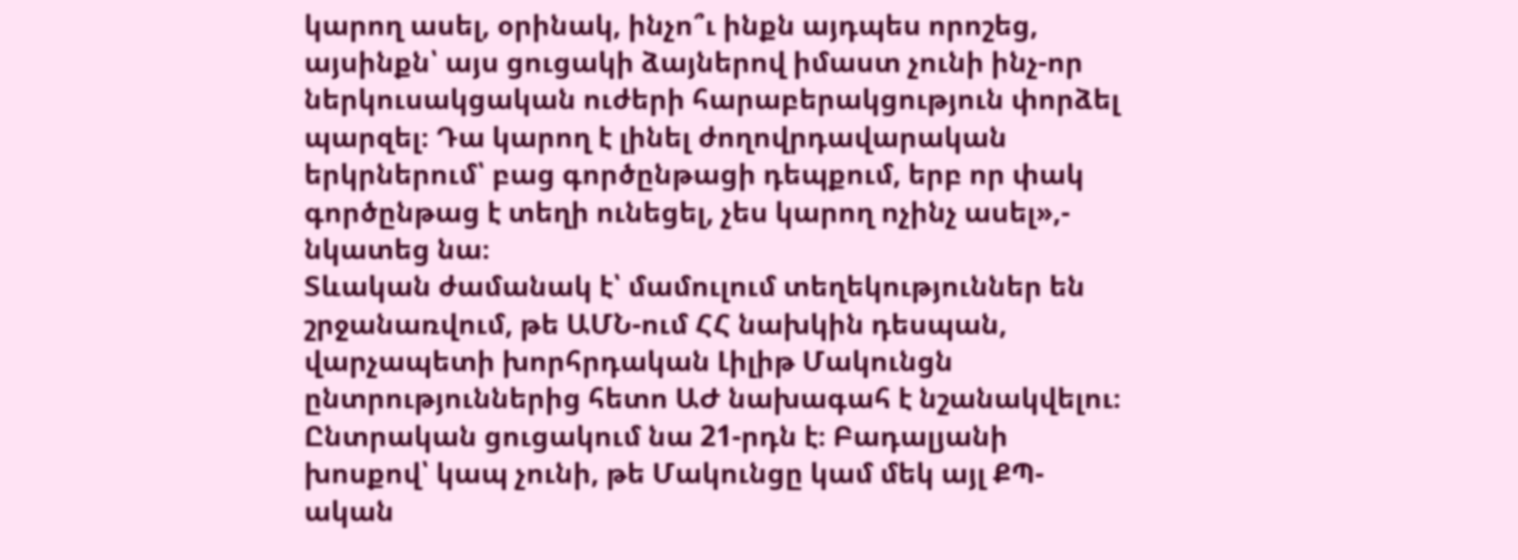կարող ասել, օրինակ, ինչո՞ւ ինքն այդպես որոշեց, այսինքն՝ այս ցուցակի ձայներով իմաստ չունի ինչ-որ ներկուսակցական ուժերի հարաբերակցություն փորձել պարզել։ Դա կարող է լինել ժողովրդավարական երկրներում՝ բաց գործընթացի դեպքում, երբ որ փակ գործընթաց է տեղի ունեցել, չես կարող ոչինչ ասել»,- նկատեց նա։
Տևական ժամանակ է՝ մամուլում տեղեկություններ են շրջանառվում, թե ԱՄՆ-ում ՀՀ նախկին դեսպան, վարչապետի խորհրդական Լիլիթ Մակունցն ընտրություններից հետո ԱԺ նախագահ է նշանակվելու։ Ընտրական ցուցակում նա 21-րդն է։ Բադալյանի խոսքով՝ կապ չունի, թե Մակունցը կամ մեկ այլ ՔՊ-ական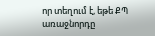որ տեղում է, եթե ՔՊ առաջնորդը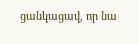ցանկացավ, որ նա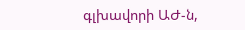գլխավորի ԱԺ-ն,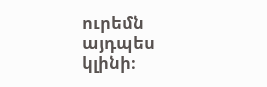ուրեմն այդպես կլինի։